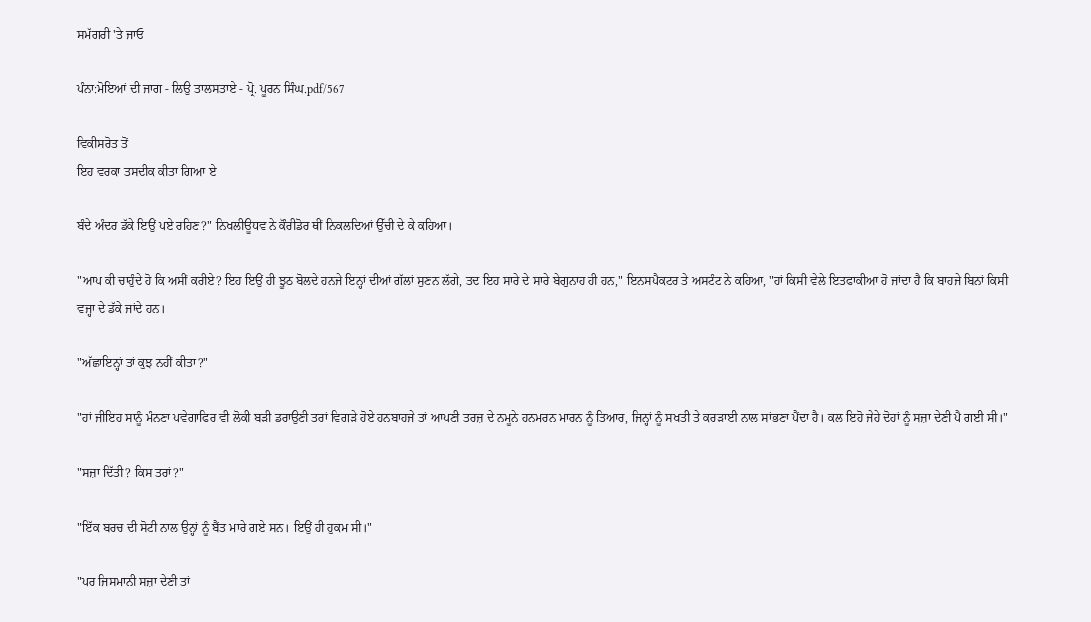ਸਮੱਗਰੀ 'ਤੇ ਜਾਓ

ਪੰਨਾ:ਮੋਇਆਂ ਦੀ ਜਾਗ - ਲਿਉ ਤਾਲਸਤਾਏ - ਪ੍ਰੋ. ਪੂਰਨ ਸਿੰਘ.pdf/567

ਵਿਕੀਸਰੋਤ ਤੋਂ
ਇਹ ਵਰਕਾ ਤਸਦੀਕ ਕੀਤਾ ਗਿਆ ਏ

ਬੰਦੇ ਅੰਦਰ ਡੱਕੇ ਇਉਂ ਪਏ ਰਹਿਣ?" ਨਿਖਲੀਊਧਵ ਨੇ ਕੌਰੀਡੋਰ ਥੀਂ ਨਿਕਲਦਿਆਂ ਉੱਚੀ ਦੇ ਕੇ ਕਹਿਆ।

"ਆਪ ਕੀ ਚਾਹੁੰਦੇ ਹੋ ਕਿ ਅਸੀਂ ਕਰੀਏ? ਇਹ ਇਉਂ ਹੀ ਝੂਠ ਬੋਲਦੇ ਹਨਜੇ ਇਨ੍ਹਾਂ ਦੀਆਂ ਗੱਲਾਂ ਸੁਣਨ ਲੱਗੇ, ਤਦ ਇਹ ਸਾਰੇ ਦੇ ਸਾਰੇ ਬੇਗੁਨਾਹ ਹੀ ਹਨ," ਇਨਸਪੈਕਟਰ ਤੇ ਅਸਟੰਟ ਨੇ ਕਹਿਆ, "ਹਾਂ ਕਿਸੀ ਵੇਲੇ ਇਤਫਾਕੀਆ ਹੋ ਜਾਂਦਾ ਹੈ ਕਿ ਬਾਹਜੇ ਬਿਨਾਂ ਕਿਸੀ ਵਜ੍ਹਾ ਦੇ ਡੱਕੇ ਜਾਂਦੇ ਹਨ।

"ਅੱਛਾਇਨ੍ਹਾਂ ਤਾਂ ਕੁਝ ਨਹੀਂ ਕੀਤਾ?"

"ਹਾਂ ਜੀਇਹ ਸਾਨੂੰ ਮੰਨਣਾ ਪਵੇਗਾਫਿਰ ਵੀ ਲੋਕੀ ਬੜੀ ਡਰਾਉਣੀ ਤਰਾਂ ਵਿਗੜੇ ਹੋਏ ਹਨਬਾਹਜੇ ਤਾਂ ਆਪਣੀ ਤਰਜ਼ ਦੇ ਨਮੂਨੇ ਹਨਮਰਨ ਮਾਰਨ ਨੂੰ ਤਿਆਰ, ਜਿਨ੍ਹਾਂ ਨੂੰ ਸਖਤੀ ਤੇ ਕਰੜਾਈ ਨਾਲ ਸਾਂਭਣਾ ਪੈਂਦਾ ਹੈ। ਕਲ ਇਹੋ ਜੇਹੇ ਦੋਹਾਂ ਨੂੰ ਸਜ਼ਾ ਦੇਣੀ ਪੈ ਗਈ ਸੀ।"

"ਸਜ਼ਾ ਦਿੱਤੀ? ਕਿਸ ਤਰਾਂ?"

"ਇੱਕ ਬਰਚ ਦੀ ਸੋਟੀ ਨਾਲ ਉਨ੍ਹਾਂ ਨੂੰ ਬੈਂਤ ਮਾਰੇ ਗਏ ਸਨ। ਇਉਂ ਹੀ ਹੁਕਮ ਸੀ।"

"ਪਰ ਜਿਸਮਾਨੀ ਸਜ਼ਾ ਦੇਣੀ ਤਾਂ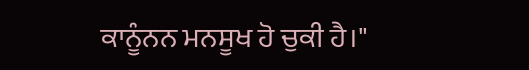ਕਾਨੂੰਨਨ ਮਨਸੂਖ ਹੋ ਚੁਕੀ ਹੈ।"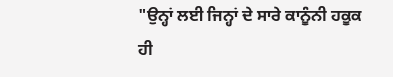"ਉਨ੍ਹਾਂ ਲਈ ਜਿਨ੍ਹਾਂ ਦੇ ਸਾਰੇ ਕਾਨੂੰਨੀ ਹਕੂਕ ਹੀ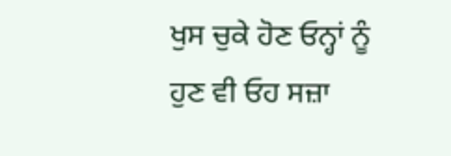ਖੁਸ ਚੁਕੇ ਹੋਣ ਓਨ੍ਹਾਂ ਨੂੰ ਹੁਣ ਵੀ ਓਹ ਸਜ਼ਾ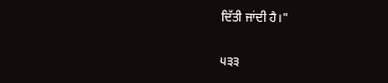ਦਿੱਤੀ ਜਾਂਦੀ ਹੈ।"

੫੩੩